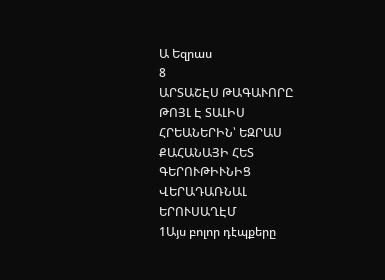Ա Եզրաս
8
ԱՐՏԱՇԷՍ ԹԱԳԱՒՈՐԸ ԹՈՅԼ Է ՏԱԼԻՍ ՀՐԵԱՆԵՐԻՆ՝ ԵԶՐԱՍ ՔԱՀԱՆԱՅԻ ՀԵՏ ԳԵՐՈՒԹԻՒՆԻՑ
ՎԵՐԱԴԱՌՆԱԼ ԵՐՈՒՍԱՂԷՄ
1Այս բոլոր դէպքերը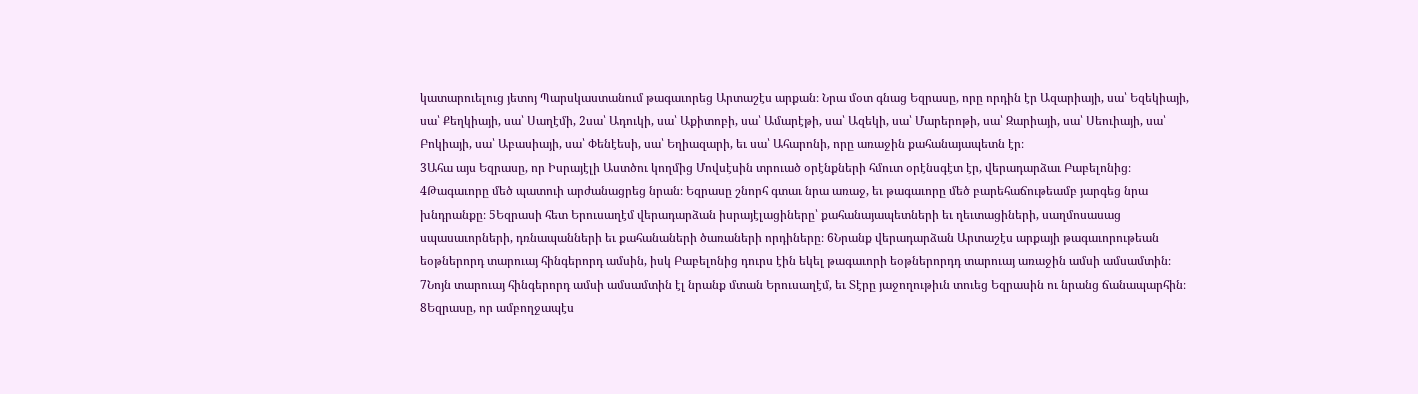կատարուելուց յետոյ Պարսկաստանում թագաւորեց Արտաշէս արքան։ Նրա մօտ գնաց Եզրասը, որը որդին էր Ազարիայի, սա՝ Եզեկիայի, սա՝ Քեղկիայի, սա՝ Սաղէմի, 2սա՝ Ադուկի, սա՝ Աքիտոբի, սա՝ Ամարէթի, սա՝ Ազեկի, սա՝ Մարերոթի, սա՝ Զարիայի, սա՝ Սեուիայի, սա՝ Բոկիայի, սա՝ Աբասիայի, սա՝ Փենէեսի, սա՝ Եղիազարի, եւ սա՝ Ահարոնի, որը առաջին քահանայապետն էր։
3Ահա այս Եզրասը, որ Իսրայէլի Աստծու կողմից Մովսէսին տրուած օրէնքների հմուտ օրէնսգէտ էր, վերադարձաւ Բաբելոնից։ 4Թագաւորը մեծ պատուի արժանացրեց նրան։ Եզրասը շնորհ գտաւ նրա առաջ, եւ թագաւորը մեծ բարեհաճութեամբ յարգեց նրա խնդրանքը։ 5Եզրասի հետ Երուսաղէմ վերադարձան իսրայէլացիները՝ քահանայապետների եւ ղեւտացիների, սաղմոսասաց սպասաւորների, դռնապանների եւ քահանաների ծառաների որդիները։ 6Նրանք վերադարձան Արտաշէս արքայի թագաւորութեան եօթներորդ տարուայ հինգերորդ ամսին, իսկ Բաբելոնից դուրս էին եկել թագաւորի եօթներորդդ տարուայ առաջին ամսի ամսամտին։
7Նոյն տարուայ հինգերորդ ամսի ամսամտին էլ նրանք մտան Երուսաղէմ, եւ Տէրը յաջողութիւն տուեց Եզրասին ու նրանց ճանապարհին։ 8Եզրասը, որ ամբողջապէս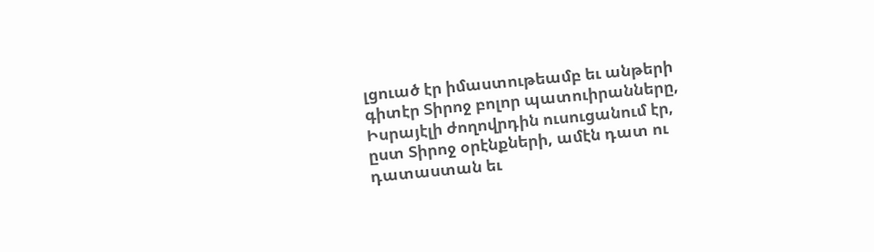լցուած էր իմաստութեամբ եւ անթերի գիտէր Տիրոջ բոլոր պատուիրանները, Իսրայէլի ժողովրդին ուսուցանում էր, ըստ Տիրոջ օրէնքների, ամէն դատ ու դատաստան եւ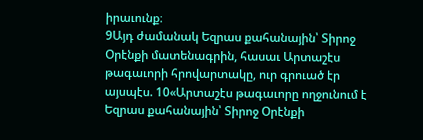իրաւունք։
9Այդ ժամանակ Եզրաս քահանային՝ Տիրոջ Օրէնքի մատենագրին, հասաւ Արտաշէս թագաւորի հրովարտակը, ուր գրուած էր այսպէս. 10«Արտաշէս թագաւորը ողջունում է Եզրաս քահանային՝ Տիրոջ Օրէնքի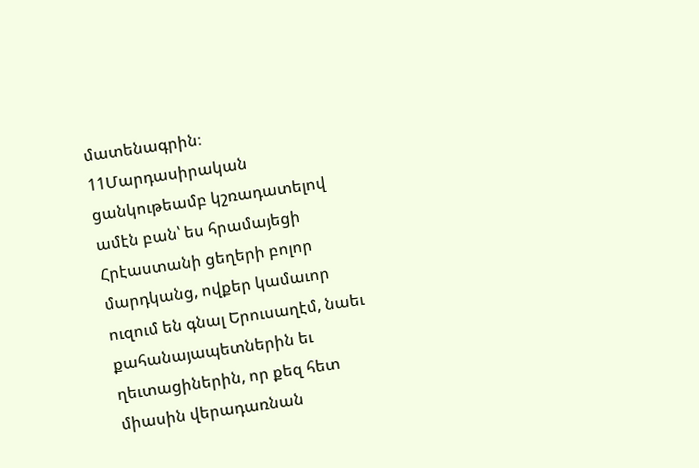մատենագրին։ 11Մարդասիրական ցանկութեամբ կշռադատելով ամէն բան՝ ես հրամայեցի Հրէաստանի ցեղերի բոլոր մարդկանց, ովքեր կամաւոր ուզում են գնալ Երուսաղէմ, նաեւ քահանայապետներին եւ ղեւտացիներին, որ քեզ հետ միասին վերադառնան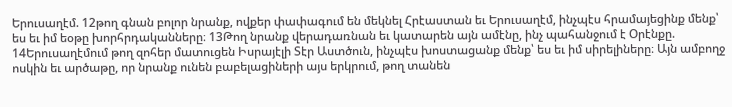Երուսաղէմ. 12թող գնան բոլոր նրանք, ովքեր փափագում են մեկնել Հրէաստան եւ Երուսաղէմ, ինչպէս հրամայեցինք մենք՝ ես եւ իմ եօթը խորհրդականները։ 13Թող նրանք վերադառնան եւ կատարեն այն ամէնը, ինչ պահանջում է Օրէնքը. 14Երուսաղէմում թող զոհեր մատուցեն Իսրայէլի Տէր Աստծուն, ինչպէս խոստացանք մենք՝ ես եւ իմ սիրելիները։ Այն ամբողջ ոսկին եւ արծաթը, որ նրանք ունեն բաբելացիների այս երկրում, թող տանեն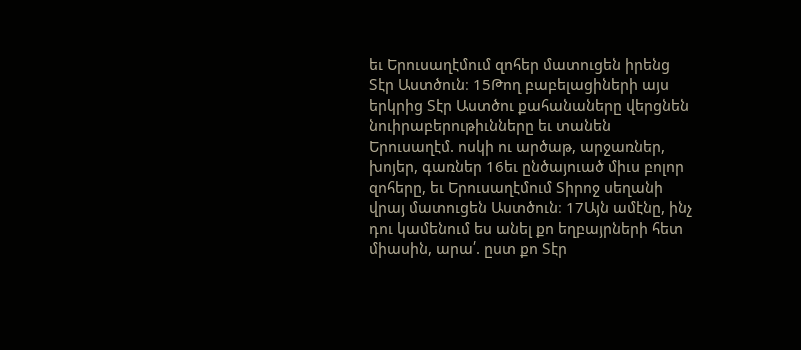եւ Երուսաղէմում զոհեր մատուցեն իրենց Տէր Աստծուն։ 15Թող բաբելացիների այս երկրից Տէր Աստծու քահանաները վերցնեն նուիրաբերութիւնները եւ տանեն Երուսաղէմ. ոսկի ու արծաթ, արջառներ, խոյեր, գառներ 16եւ ընծայուած միւս բոլոր զոհերը, եւ Երուսաղէմում Տիրոջ սեղանի վրայ մատուցեն Աստծուն։ 17Այն ամէնը, ինչ դու կամենում ես անել քո եղբայրների հետ միասին, արա՛. ըստ քո Տէր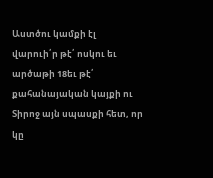Աստծու կամքի էլ վարուի՛ր թէ՛ ոսկու եւ արծաթի 18եւ թէ՛ քահանայական կայքի ու Տիրոջ այն սպասքի հետ, որ կը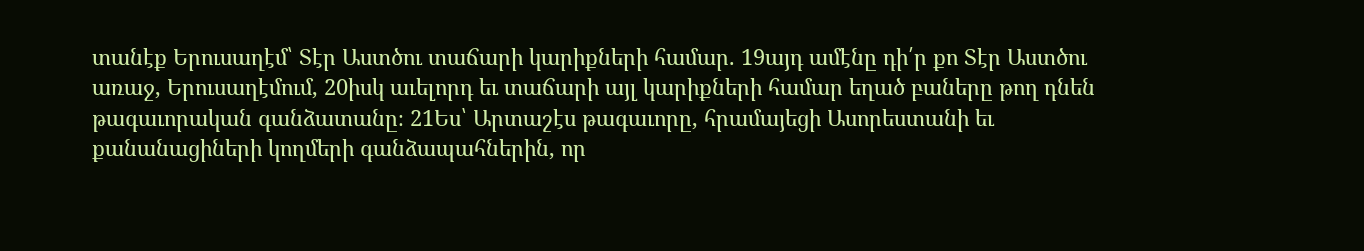տանէք Երուսաղէմ՝ Տէր Աստծու տաճարի կարիքների համար. 19այդ ամէնը դի՛ր քո Տէր Աստծու առաջ, Երուսաղէմում, 20իսկ աւելորդ եւ տաճարի այլ կարիքների համար եղած բաները թող դնեն թագաւորական գանձատանը։ 21Ես՝ Արտաշէս թագաւորը, հրամայեցի Ասորեստանի եւ քանանացիների կողմերի գանձապահներին, որ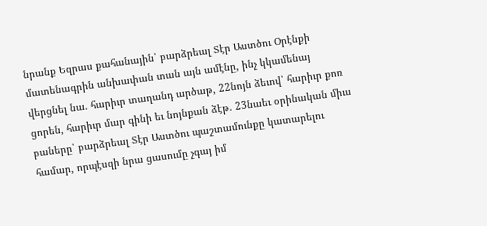նրանք Եզրաս քահանային՝ բարձրեալ Տէր Աստծու Օրէնքի մատենագրին անխափան տան այն ամէնը, ինչ կկամենայ վերցնել նա. հարիւր տաղանդ արծաթ, 22նոյն ձեւով՝ հարիւր քոռ ցորեն, հարիւր մար գինի եւ նոյնքան ձէթ. 23նաեւ օրինական միւս բաները՝ բարձրեալ Տէր Աստծու պաշտամունքը կատարելու համար, որպէսզի նրա ցասումը չգայ իմ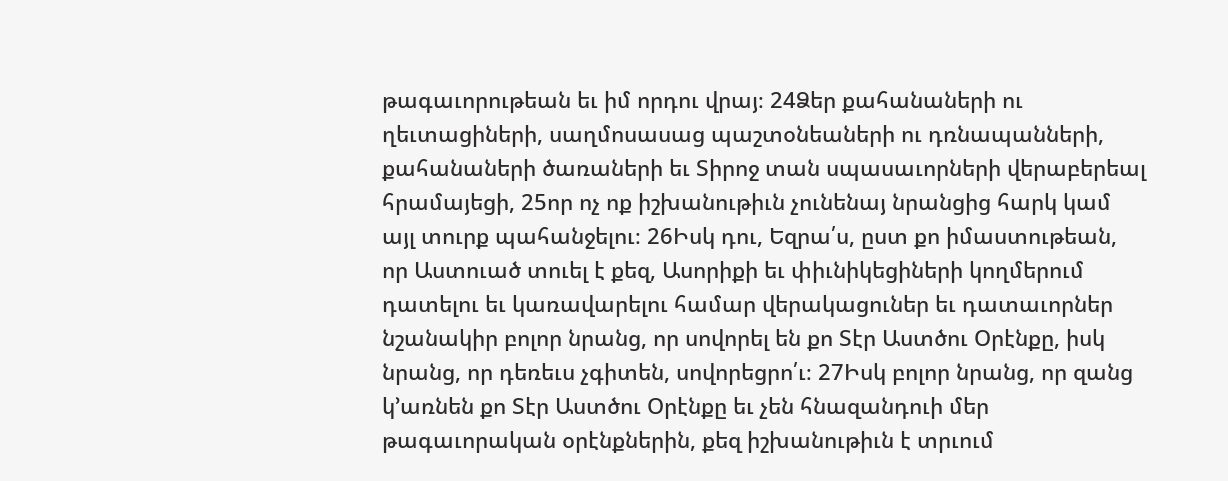թագաւորութեան եւ իմ որդու վրայ։ 24Ձեր քահանաների ու ղեւտացիների, սաղմոսասաց պաշտօնեաների ու դռնապանների, քահանաների ծառաների եւ Տիրոջ տան սպասաւորների վերաբերեալ հրամայեցի, 25որ ոչ ոք իշխանութիւն չունենայ նրանցից հարկ կամ այլ տուրք պահանջելու։ 26Իսկ դու, Եզրա՛ս, ըստ քո իմաստութեան, որ Աստուած տուել է քեզ, Ասորիքի եւ փիւնիկեցիների կողմերում դատելու եւ կառավարելու համար վերակացուներ եւ դատաւորներ նշանակիր բոլոր նրանց, որ սովորել են քո Տէր Աստծու Օրէնքը, իսկ նրանց, որ դեռեւս չգիտեն, սովորեցրո՛ւ։ 27Իսկ բոլոր նրանց, որ զանց կ’առնեն քո Տէր Աստծու Օրէնքը եւ չեն հնազանդուի մեր թագաւորական օրէնքներին, քեզ իշխանութիւն է տրւում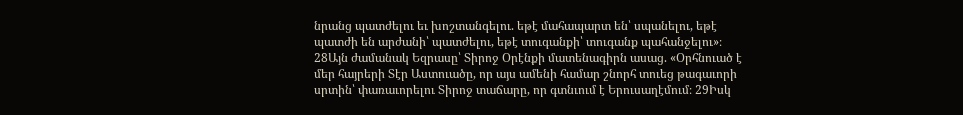նրանց պատժելու եւ խոշտանգելու. եթէ մահապարտ են՝ սպանելու, եթէ պատժի են արժանի՝ պատժելու, եթէ տուգանքի՝ տուգանք պահանջելու»։
28Այն ժամանակ Եզրասը՝ Տիրոջ Օրէնքի մատենագիրն ասաց. «Օրհնուած է մեր հայրերի Տէր Աստուածը, որ այս ամենի համար շնորհ տուեց թագաւորի սրտին՝ փառաւորելու Տիրոջ տաճարը, որ գտնւում է Երուսաղէմում։ 29Իսկ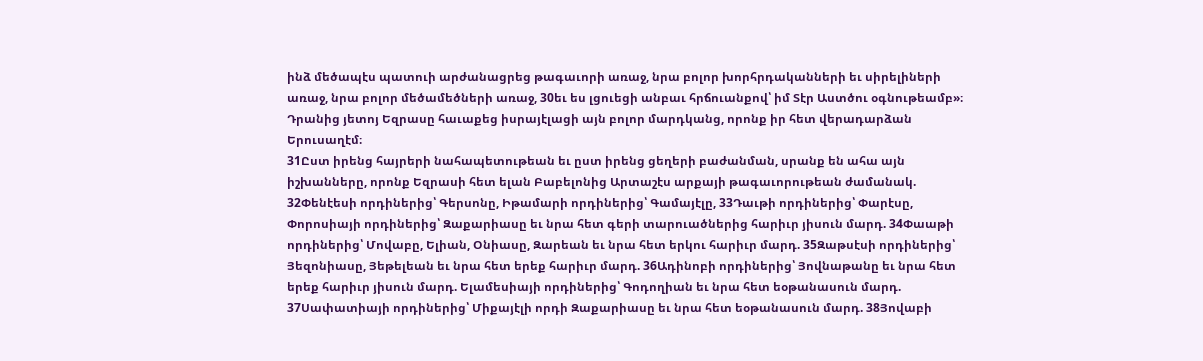ինձ մեծապէս պատուի արժանացրեց թագաւորի առաջ, նրա բոլոր խորհրդականների եւ սիրելիների առաջ, նրա բոլոր մեծամեծների առաջ, 30եւ ես լցուեցի անբաւ հրճուանքով՝ իմ Տէր Աստծու օգնութեամբ»։ Դրանից յետոյ Եզրասը հաւաքեց իսրայէլացի այն բոլոր մարդկանց, որոնք իր հետ վերադարձան Երուսաղէմ։
31Ըստ իրենց հայրերի նահապետութեան եւ ըստ իրենց ցեղերի բաժանման, սրանք են ահա այն իշխանները, որոնք Եզրասի հետ ելան Բաբելոնից Արտաշէս արքայի թագաւորութեան ժամանակ. 32Փենէեսի որդիներից՝ Գերսոնը, Իթամարի որդիներից՝ Գամայէլը, 33Դաւթի որդիներից՝ Փարէսը, Փորոսիայի որդիներից՝ Զաքարիասը եւ նրա հետ գերի տարուածներից հարիւր յիսուն մարդ. 34Փաաթի որդիներից՝ Մովաբը, Ելիան, Օնիասը, Զարեան եւ նրա հետ երկու հարիւր մարդ. 35Զաթսէսի որդիներից՝ Յեզոնիասը, Յեթելեան եւ նրա հետ երեք հարիւր մարդ. 36Ադինոբի որդիներից՝ Յովնաթանը եւ նրա հետ երեք հարիւր յիսուն մարդ. Ելամեսիայի որդիներից՝ Գոդողիան եւ նրա հետ եօթանասուն մարդ. 37Սափատիայի որդիներից՝ Միքայէլի որդի Զաքարիասը եւ նրա հետ եօթանասուն մարդ. 38Յովաբի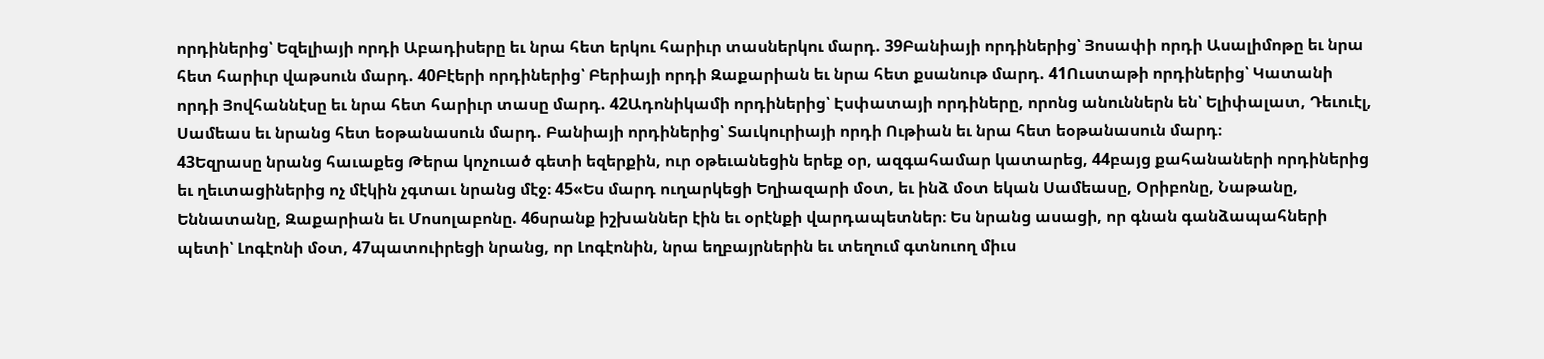որդիներից՝ Եզելիայի որդի Աբադիսերը եւ նրա հետ երկու հարիւր տասներկու մարդ. 39Բանիայի որդիներից՝ Յոսափի որդի Ասալիմոթը եւ նրա հետ հարիւր վաթսուն մարդ. 40Բէերի որդիներից՝ Բերիայի որդի Զաքարիան եւ նրա հետ քսանութ մարդ. 41Ուստաթի որդիներից՝ Կատանի որդի Յովհաննէսը եւ նրա հետ հարիւր տասը մարդ. 42Ադոնիկամի որդիներից՝ Էսփատայի որդիները, որոնց անուններն են՝ Ելիփալատ, Դեւուէլ, Սամեաս եւ նրանց հետ եօթանասուն մարդ. Բանիայի որդիներից՝ Տաւկուրիայի որդի Ութիան եւ նրա հետ եօթանասուն մարդ։
43Եզրասը նրանց հաւաքեց Թերա կոչուած գետի եզերքին, ուր օթեւանեցին երեք օր, ազգահամար կատարեց, 44բայց քահանաների որդիներից եւ ղեւտացիներից ոչ մէկին չգտաւ նրանց մէջ։ 45«Ես մարդ ուղարկեցի Եղիազարի մօտ, եւ ինձ մօտ եկան Սամեասը, Օրիբոնը, Նաթանը, Եննատանը, Զաքարիան եւ Մոսոլաբոնը. 46սրանք իշխաններ էին եւ օրէնքի վարդապետներ։ Ես նրանց ասացի, որ գնան գանձապահների պետի՝ Լոգէոնի մօտ, 47պատուիրեցի նրանց, որ Լոգէոնին, նրա եղբայրներին եւ տեղում գտնուող միւս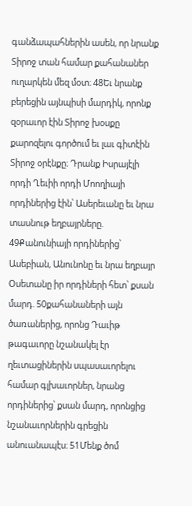գանձապահներին ասեն, որ նրանք Տիրոջ տան համար քահանաներ ուղարկեն մեզ մօտ։ 48Եւ նրանք բերեցին այնպիսի մարդիկ, որոնք զօրաւոր էին Տիրոջ խօսքը քարոզելու գործում եւ լաւ գիտէին Տիրոջ օրէնքը։ Դրանք Իսրայէլի որդի Ղեւիի որդի Մոողիայի որդիներից էին՝ Ասերեւանը եւ նրա տասնութ եղբայրները. 49Քանունիայի որդիներից՝ Ասեբիան, Անունոնը եւ նրա եղբայր Օսետանը իր որդիների հետ՝ քսան մարդ. 50քահանաների այն ծառաներից, որոնց Դաւիթ թագաւորը նշանակել էր ղեւտացիներին սպասաւորելու համար գլխաւորներ, նրանց որդիներից՝ քսան մարդ, որոնցից նշանաւորներին գրեցին անուանապէս։ 51Մենք ծոմ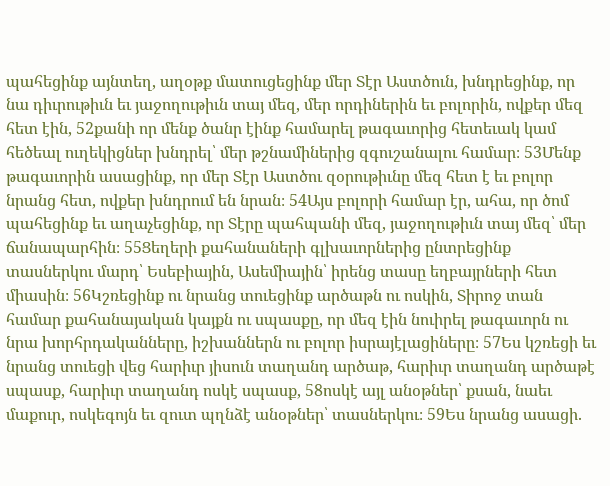պահեցինք այնտեղ, աղօթք մատուցեցինք մեր Տէր Աստծուն, խնդրեցինք, որ նա դիւրութիւն եւ յաջողութիւն տայ մեզ, մեր որդիներին եւ բոլորին, ովքեր մեզ հետ էին, 52քանի որ մենք ծանր էինք համարել թագաւորից հետեւակ կամ հեծեալ ուղեկիցներ խնդրել՝ մեր թշնամիներից զգուշանալու համար։ 53Մենք թագաւորին ասացինք, որ մեր Տէր Աստծու զօրութիւնը մեզ հետ է եւ բոլոր նրանց հետ, ովքեր խնդրում են նրան։ 54Այս բոլորի համար էր, ահա, որ ծոմ պահեցինք եւ աղաչեցինք, որ Տէրը պահպանի մեզ, յաջողութիւն տայ մեզ՝ մեր ճանապարհին։ 55Ցեղերի քահանաների գլխաւորներից ընտրեցինք տասներկու մարդ՝ Եսեբիային, Ասեմիային՝ իրենց տասը եղբայրների հետ միասին։ 56Կշռեցինք ու նրանց տուեցինք արծաթն ու ոսկին, Տիրոջ տան համար քահանայական կայքն ու սպասքը, որ մեզ էին նուիրել թագաւորն ու նրա խորհրդականները, իշխաններն ու բոլոր իսրայէլացիները։ 57Ես կշռեցի եւ նրանց տուեցի վեց հարիւր յիսուն տաղանդ արծաթ, հարիւր տաղանդ արծաթէ սպասք, հարիւր տաղանդ ոսկէ սպասք, 58ոսկէ այլ անօթներ՝ քսան, նաեւ մաքուր, ոսկեգոյն եւ զուտ պղնձէ անօթներ՝ տասներկու։ 59Ես նրանց ասացի.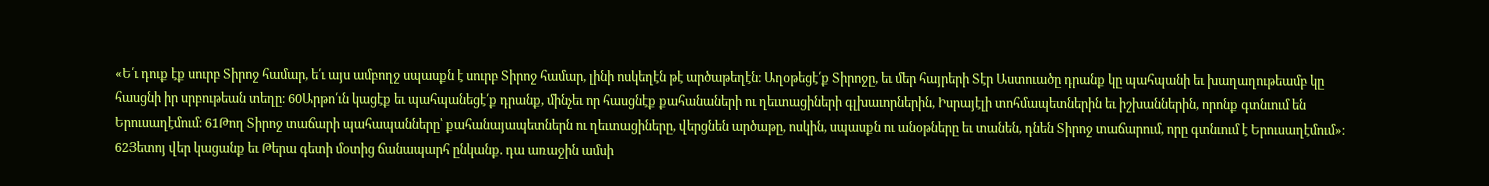«Ե՛ւ դուք էք սուրբ Տիրոջ համար, ե՛ւ այս ամբողջ սպասքն է սուրբ Տիրոջ համար, լինի ոսկեղէն թէ արծաթեղէն։ Աղօթեցէ՛ք Տիրոջը, եւ մեր հայրերի Տէր Աստուածը դրանք կը պահպանի եւ խաղաղութեամբ կը հասցնի իր սրբութեան տեղը։ 60Արթո՛ւն կացէք եւ պահպանեցէ՛ք դրանք, մինչեւ որ հասցնէք քահանաների ու ղեւտացիների գլխաւորներին, Իսրայէլի տոհմապետներին եւ իշխաններին, որոնք գտնւում են Երուսաղէմում։ 61Թող Տիրոջ տաճարի պահապանները՝ քահանայապետներն ու ղեւտացիները, վերցնեն արծաթը, ոսկին, սպասքն ու անօթները եւ տանեն, դնեն Տիրոջ տաճարում, որը գտնւում է Երուսաղէմում»։
62Յետոյ վեր կացանք եւ Թերա գետի մօտից ճանապարհ ընկանք. դա առաջին ամսի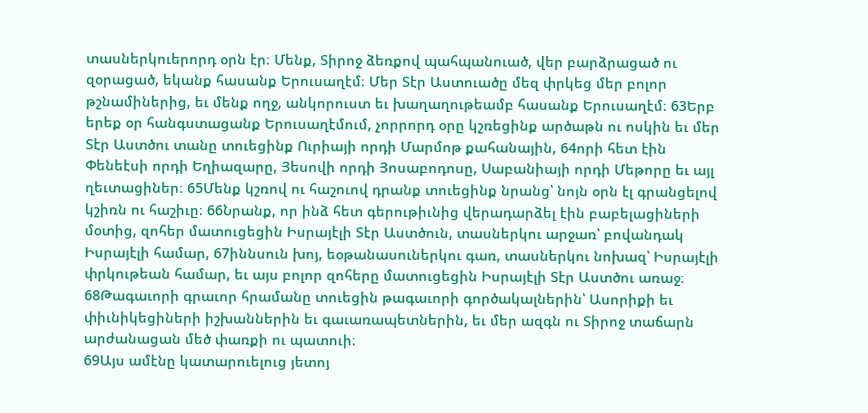տասներկուերորդ օրն էր։ Մենք, Տիրոջ ձեռքով պահպանուած, վեր բարձրացած ու զօրացած, եկանք հասանք Երուսաղէմ։ Մեր Տէր Աստուածը մեզ փրկեց մեր բոլոր թշնամիներից, եւ մենք ողջ, անկորուստ եւ խաղաղութեամբ հասանք Երուսաղէմ։ 63Երբ երեք օր հանգստացանք Երուսաղէմում, չորրորդ օրը կշռեցինք արծաթն ու ոսկին եւ մեր Տէր Աստծու տանը տուեցինք Ուրիայի որդի Մարմոթ քահանային, 64որի հետ էին Փենեէսի որդի Եղիազարը, Յեսովի որդի Յոսաբոդոսը, Սաբանիայի որդի Մեթորը եւ այլ ղեւտացիներ։ 65Մենք կշռով ու հաշուով դրանք տուեցինք նրանց՝ նոյն օրն էլ գրանցելով կշիռն ու հաշիւը։ 66Նրանք, որ ինձ հետ գերութիւնից վերադարձել էին բաբելացիների մօտից, զոհեր մատուցեցին Իսրայէլի Տէր Աստծուն, տասներկու արջառ՝ բովանդակ Իսրայէլի համար, 67իննսուն խոյ, եօթանասուներկու գառ, տասներկու նոխազ՝ Իսրայէլի փրկութեան համար, եւ այս բոլոր զոհերը մատուցեցին Իսրայէլի Տէր Աստծու առաջ։ 68Թագաւորի գրաւոր հրամանը տուեցին թագաւորի գործակալներին՝ Ասորիքի եւ փիւնիկեցիների իշխաններին եւ գաւառապետներին, եւ մեր ազգն ու Տիրոջ տաճարն արժանացան մեծ փառքի ու պատուի։
69Այս ամէնը կատարուելուց յետոյ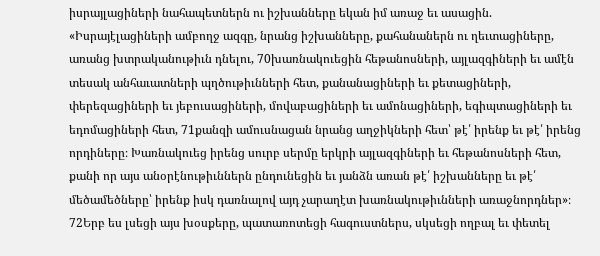իսրայլացիների նահապետներն ու իշխանները եկան իմ առաջ եւ ասացին. «Իսրայէլացիների ամբողջ ազգը, նրանց իշխանները, քահանաներն ու ղեւտացիները, առանց խտրականութիւն դնելու, 70խառնակուեցին հեթանոսների, այլազգիների եւ ամէն տեսակ անհաւատների պղծութիւնների հետ, քանանացիների եւ քետացիների, փերեզացիների եւ յեբուսացիների, մովաբացիների եւ ամոնացիների, եգիպտացիների եւ եդոմացիների հետ, 71քանզի ամուսնացան նրանց աղջիկների հետ՝ թէ՛ իրենք եւ թէ՛ իրենց որդիները։ Խառնակուեց իրենց սուրբ սերմը երկրի այլազգիների եւ հեթանոսների հետ, քանի որ այս անօրէնութիւններն ընդունեցին եւ յանձն առան թէ՛ իշխանները եւ թէ՛ մեծամեծները՝ իրենք իսկ դառնալով այդ չարաղէտ խառնակութիւնների առաջնորդներ»։
72Երբ ես լսեցի այս խօսքերը, պատառոտեցի հագուստներս, սկսեցի ողբալ եւ փետել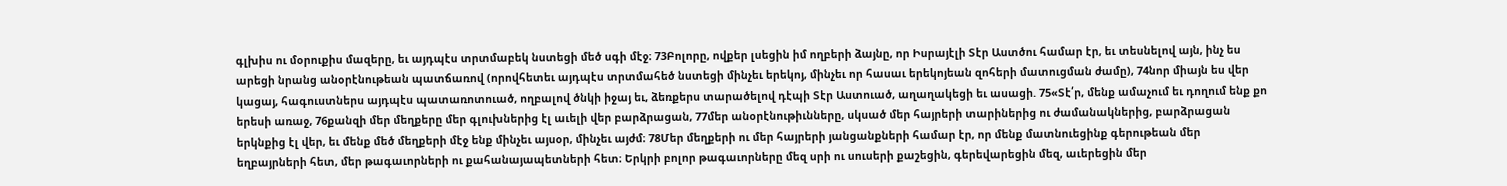գլխիս ու մօրուքիս մազերը, եւ այդպէս տրտմաբեկ նստեցի մեծ սգի մէջ։ 73Բոլորը, ովքեր լսեցին իմ ողբերի ձայնը, որ Իսրայէլի Տէր Աստծու համար էր, եւ տեսնելով այն, ինչ ես արեցի նրանց անօրէնութեան պատճառով (որովհետեւ այդպէս տրտմահեծ նստեցի մինչեւ երեկոյ, մինչեւ որ հասաւ երեկոյեան զոհերի մատուցման ժամը), 74նոր միայն ես վեր կացայ, հագուստներս այդպէս պատառոտուած, ողբալով ծնկի իջայ եւ, ձեռքերս տարածելով դէպի Տէր Աստուած, աղաղակեցի եւ ասացի. 75«Տէ՛ր, մենք ամաչում եւ դողում ենք քո երեսի առաջ, 76քանզի մեր մեղքերը մեր գլուխներից էլ աւելի վեր բարձրացան, 77մեր անօրէնութիւնները, սկսած մեր հայրերի տարիներից ու ժամանակներից, բարձրացան երկնքից էլ վեր, եւ մենք մեծ մեղքերի մէջ ենք մինչեւ այսօր, մինչեւ այժմ։ 78Մեր մեղքերի ու մեր հայրերի յանցանքների համար էր, որ մենք մատնուեցինք գերութեան մեր եղբայրների հետ, մեր թագաւորների ու քահանայապետների հետ։ Երկրի բոլոր թագաւորները մեզ սրի ու սուսերի քաշեցին, գերեվարեցին մեզ, աւերեցին մեր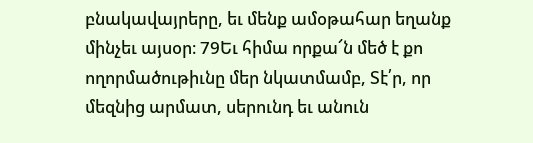բնակավայրերը, եւ մենք ամօթահար եղանք մինչեւ այսօր։ 79Եւ հիմա որքա՜ն մեծ է քո ողորմածութիւնը մեր նկատմամբ, Տէ՛ր, որ մեզնից արմատ, սերունդ եւ անուն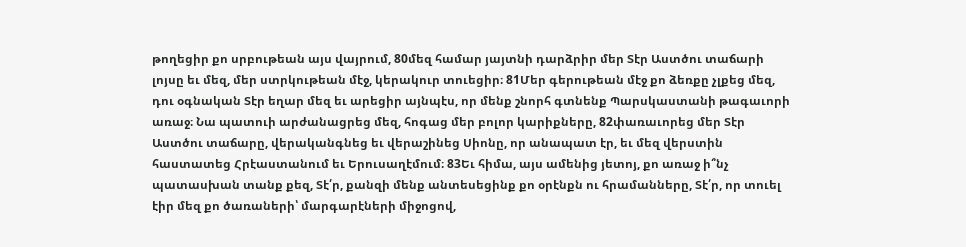թողեցիր քո սրբութեան այս վայրում, 80մեզ համար յայտնի դարձրիր մեր Տէր Աստծու տաճարի լոյսը եւ մեզ, մեր ստրկութեան մէջ, կերակուր տուեցիր։ 81Մեր գերութեան մէջ քո ձեռքը չլքեց մեզ, դու օգնական Տէր եղար մեզ եւ արեցիր այնպէս, որ մենք շնորհ գտնենք Պարսկաստանի թագաւորի առաջ։ Նա պատուի արժանացրեց մեզ, հոգաց մեր բոլոր կարիքները, 82փառաւորեց մեր Տէր Աստծու տաճարը, վերականգնեց եւ վերաշինեց Սիոնը, որ անապատ էր, եւ մեզ վերստին հաստատեց Հրէաստանում եւ Երուսաղէմում։ 83Եւ հիմա, այս ամենից յետոյ, քո առաջ ի՞նչ պատասխան տանք քեզ, Տէ՛ր, քանզի մենք անտեսեցինք քո օրէնքն ու հրամանները, Տէ՛ր, որ տուել էիր մեզ քո ծառաների՝ մարգարէների միջոցով,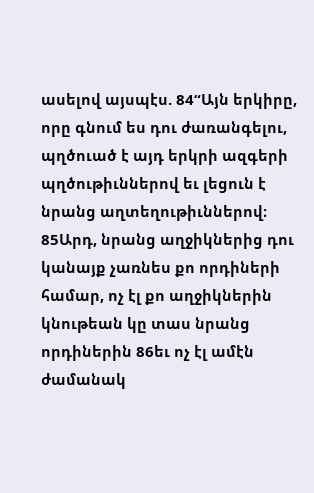ասելով այսպէս. 84“Այն երկիրը, որը գնում ես դու ժառանգելու, պղծուած է այդ երկրի ազգերի պղծութիւններով եւ լեցուն է նրանց աղտեղութիւններով։ 85Արդ, նրանց աղջիկներից դու կանայք չառնես քո որդիների համար, ոչ էլ քո աղջիկներին կնութեան կը տաս նրանց որդիներին 86եւ ոչ էլ ամէն ժամանակ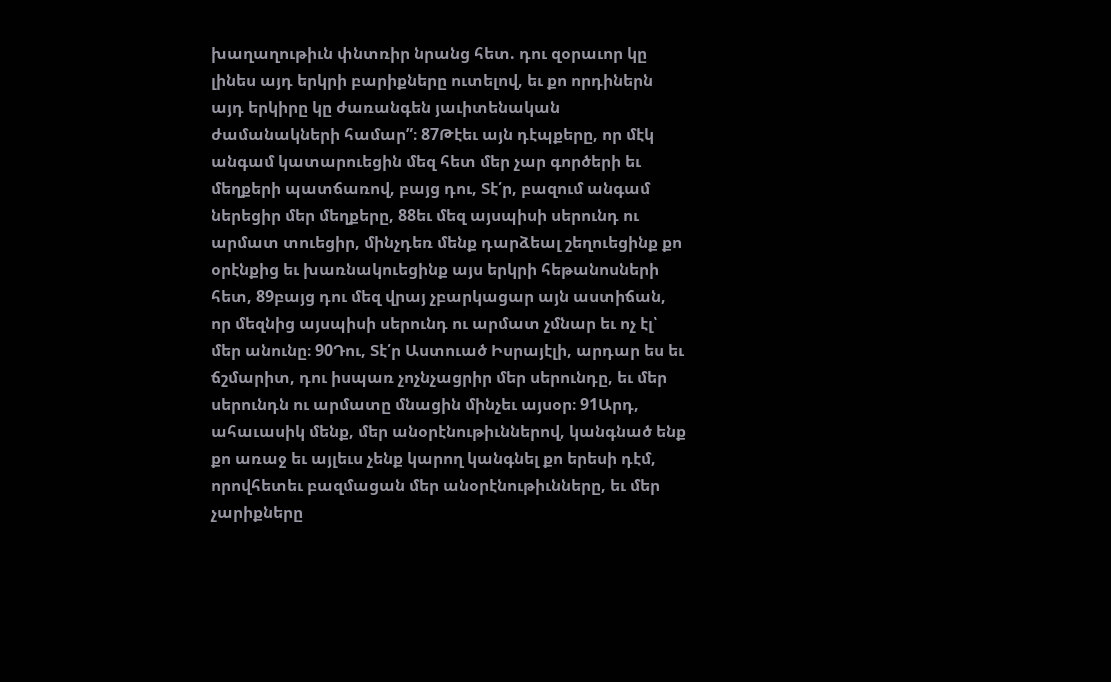խաղաղութիւն փնտռիր նրանց հետ. դու զօրաւոր կը լինես այդ երկրի բարիքները ուտելով, եւ քո որդիներն այդ երկիրը կը ժառանգեն յաւիտենական ժամանակների համար”։ 87Թէեւ այն դէպքերը, որ մէկ անգամ կատարուեցին մեզ հետ մեր չար գործերի եւ մեղքերի պատճառով, բայց դու, Տէ՛ր, բազում անգամ ներեցիր մեր մեղքերը, 88եւ մեզ այսպիսի սերունդ ու արմատ տուեցիր, մինչդեռ մենք դարձեալ շեղուեցինք քո օրէնքից եւ խառնակուեցինք այս երկրի հեթանոսների հետ, 89բայց դու մեզ վրայ չբարկացար այն աստիճան, որ մեզնից այսպիսի սերունդ ու արմատ չմնար եւ ոչ էլ՝ մեր անունը։ 90Դու, Տէ՛ր Աստուած Իսրայէլի, արդար ես եւ ճշմարիտ, դու իսպառ չոչնչացրիր մեր սերունդը, եւ մեր սերունդն ու արմատը մնացին մինչեւ այսօր։ 91Արդ, ահաւասիկ մենք, մեր անօրէնութիւններով, կանգնած ենք քո առաջ եւ այլեւս չենք կարող կանգնել քո երեսի դէմ, որովհետեւ բազմացան մեր անօրէնութիւնները, եւ մեր չարիքները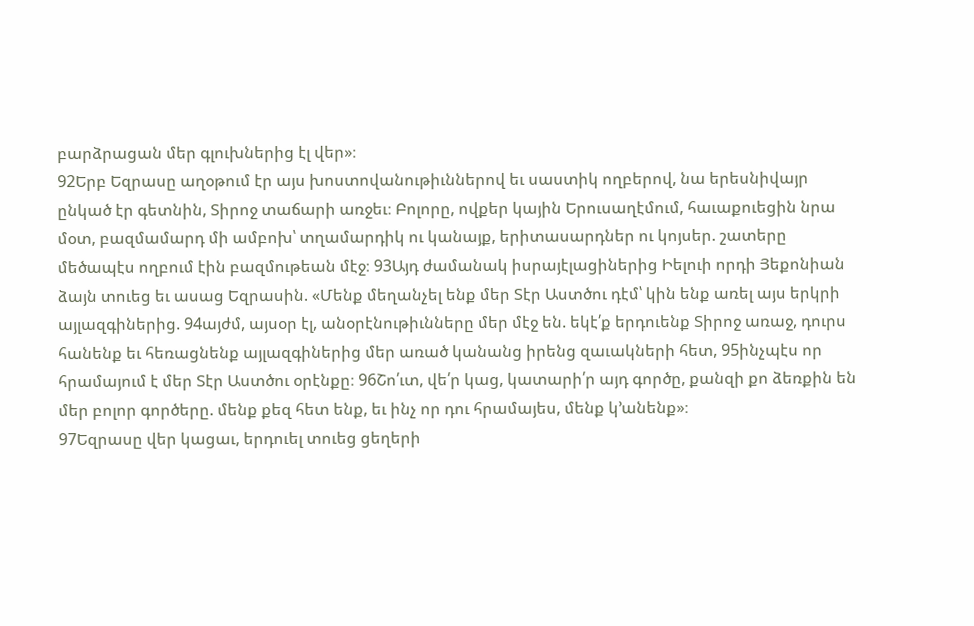բարձրացան մեր գլուխներից էլ վեր»։
92Երբ Եզրասը աղօթում էր այս խոստովանութիւններով եւ սաստիկ ողբերով, նա երեսնիվայր ընկած էր գետնին, Տիրոջ տաճարի առջեւ։ Բոլորը, ովքեր կային Երուսաղէմում, հաւաքուեցին նրա մօտ, բազմամարդ մի ամբոխ՝ տղամարդիկ ու կանայք, երիտասարդներ ու կոյսեր. շատերը մեծապէս ողբում էին բազմութեան մէջ։ 93Այդ ժամանակ իսրայէլացիներից Իելուի որդի Յեքոնիան ձայն տուեց եւ ասաց Եզրասին. «Մենք մեղանչել ենք մեր Տէր Աստծու դէմ՝ կին ենք առել այս երկրի այլազգիներից. 94այժմ, այսօր էլ, անօրէնութիւնները մեր մէջ են. եկէ՛ք երդուենք Տիրոջ առաջ, դուրս հանենք եւ հեռացնենք այլազգիներից մեր առած կանանց իրենց զաւակների հետ, 95ինչպէս որ հրամայում է մեր Տէր Աստծու օրէնքը։ 96Շո՛ւտ, վե՛ր կաց, կատարի՛ր այդ գործը, քանզի քո ձեռքին են մեր բոլոր գործերը. մենք քեզ հետ ենք, եւ ինչ որ դու հրամայես, մենք կ’անենք»։
97Եզրասը վեր կացաւ, երդուել տուեց ցեղերի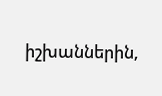իշխաններին,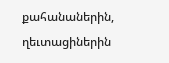քահանաներին, ղեւտացիներին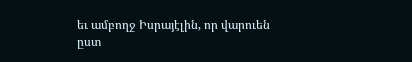եւ ամբողջ Իսրայէլին, որ վարուեն ըստ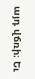այդ վճռի։ Եւ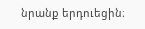նրանք երդուեցին։